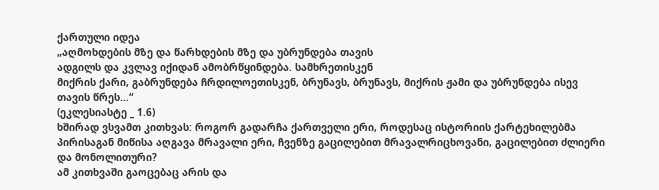ქართული იდეა
„აღმოხდების მზე და წარხდების მზე და უბრუნდება თავის
ადგილს და კვლავ იქიდან ამობრწყინდება. სამხრეთისკენ
მიქრის ქარი, გაბრუნდება ჩრდილოეთისკენ, ბრუნავს, ბრუნავს, მიქრის ჟამი და უბრუნდება ისევ თავის წრეს...“
(ეკლესიასტე _ 1.6)
ხშირად ვსვამთ კითხვას: როგორ გადარჩა ქართველი ერი, როდესაც ისტორიის ქარტეხილებმა პირისაგან მიწისა აღგავა მრავალი ერი, ჩვენზე გაცილებით მრავალრიცხოვანი, გაცილებით ძლიერი და მონოლითური?
ამ კითხვაში გაოცებაც არის და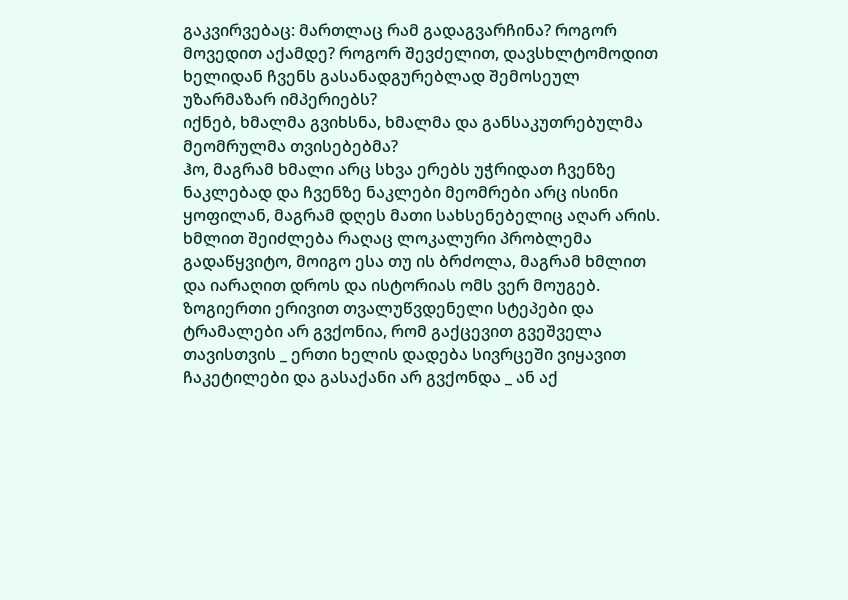გაკვირვებაც: მართლაც რამ გადაგვარჩინა? როგორ მოვედით აქამდე? როგორ შევძელით, დავსხლტომოდით ხელიდან ჩვენს გასანადგურებლად შემოსეულ უზარმაზარ იმპერიებს?
იქნებ, ხმალმა გვიხსნა, ხმალმა და განსაკუთრებულმა მეომრულმა თვისებებმა?
ჰო, მაგრამ ხმალი არც სხვა ერებს უჭრიდათ ჩვენზე ნაკლებად და ჩვენზე ნაკლები მეომრები არც ისინი ყოფილან, მაგრამ დღეს მათი სახსენებელიც აღარ არის.
ხმლით შეიძლება რაღაც ლოკალური პრობლემა გადაწყვიტო, მოიგო ესა თუ ის ბრძოლა, მაგრამ ხმლით და იარაღით დროს და ისტორიას ომს ვერ მოუგებ.
ზოგიერთი ერივით თვალუწვდენელი სტეპები და ტრამალები არ გვქონია, რომ გაქცევით გვეშველა თავისთვის _ ერთი ხელის დადება სივრცეში ვიყავით ჩაკეტილები და გასაქანი არ გვქონდა _ ან აქ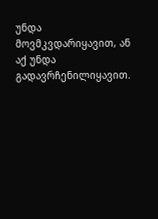უნდა მოვმკვდარიყავით, ან აქ უნდა გადავრჩენილიყავით.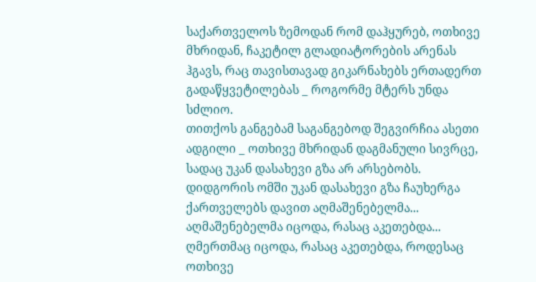საქართველოს ზემოდან რომ დაჰყურებ, ოთხივე მხრიდან, ჩაკეტილ გლადიატორების არენას ჰგავს, რაც თავისთავად გიკარნახებს ერთადერთ გადაწყვეტილებას _ როგორმე მტერს უნდა სძლიო.
თითქოს განგებამ საგანგებოდ შეგვირჩია ასეთი ადგილი _ ოთხივე მხრიდან დაგმანული სივრცე, სადაც უკან დასახევი გზა არ არსებობს.
დიდგორის ომში უკან დასახევი გზა ჩაუხერგა ქართველებს დავით აღმაშენებელმა...
აღმაშენებელმა იცოდა, რასაც აკეთებდა...
ღმერთმაც იცოდა, რასაც აკეთებდა, როდესაც ოთხივე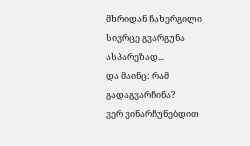მხრიდან ჩახერგილი სივრცე გვარგუნა ასპარეზად...
და მაინც: რამ გადაგვარჩინა?
ვერ ვინარჩუნებდით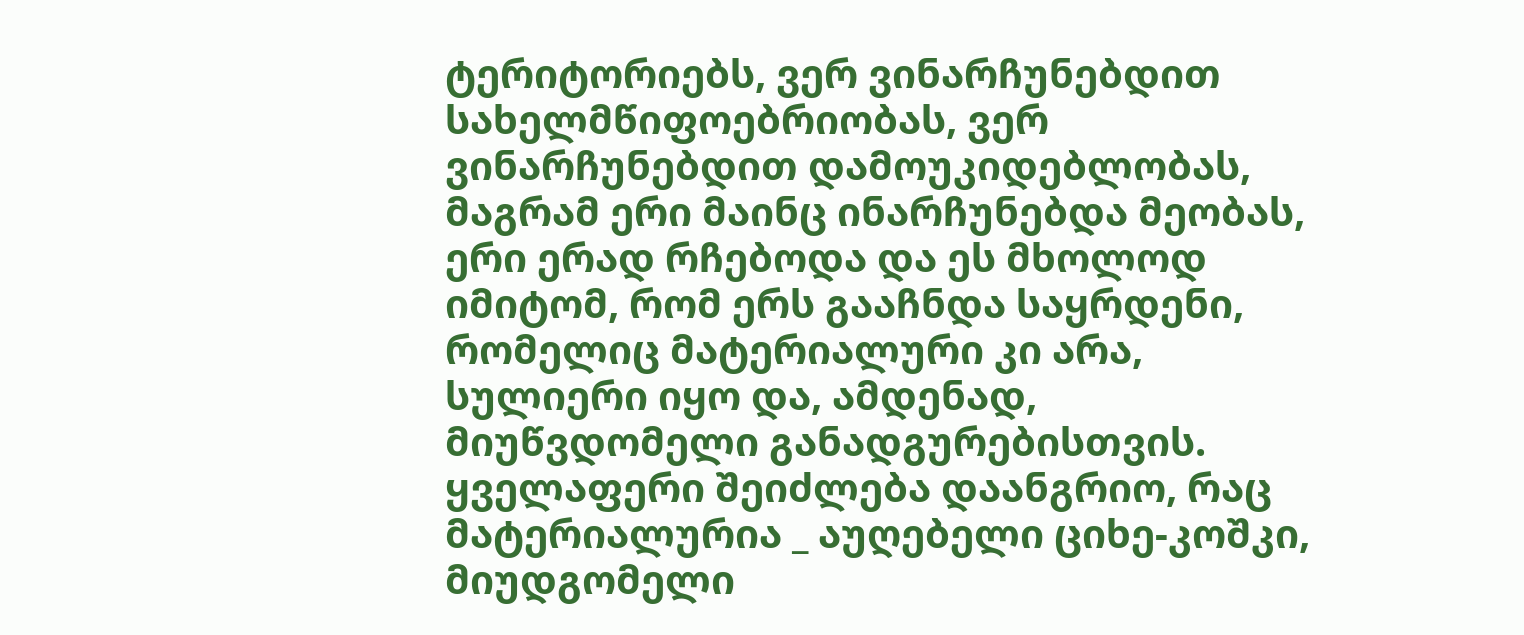ტერიტორიებს, ვერ ვინარჩუნებდით სახელმწიფოებრიობას, ვერ ვინარჩუნებდით დამოუკიდებლობას, მაგრამ ერი მაინც ინარჩუნებდა მეობას, ერი ერად რჩებოდა და ეს მხოლოდ იმიტომ, რომ ერს გააჩნდა საყრდენი, რომელიც მატერიალური კი არა, სულიერი იყო და, ამდენად, მიუწვდომელი განადგურებისთვის.
ყველაფერი შეიძლება დაანგრიო, რაც მატერიალურია _ აუღებელი ციხე-კოშკი, მიუდგომელი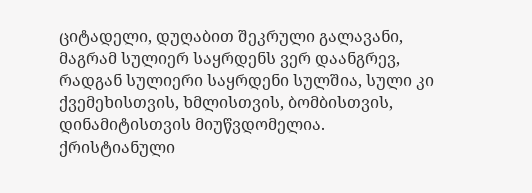ციტადელი, დუღაბით შეკრული გალავანი, მაგრამ სულიერ საყრდენს ვერ დაანგრევ, რადგან სულიერი საყრდენი სულშია, სული კი ქვემეხისთვის, ხმლისთვის, ბომბისთვის, დინამიტისთვის მიუწვდომელია.
ქრისტიანული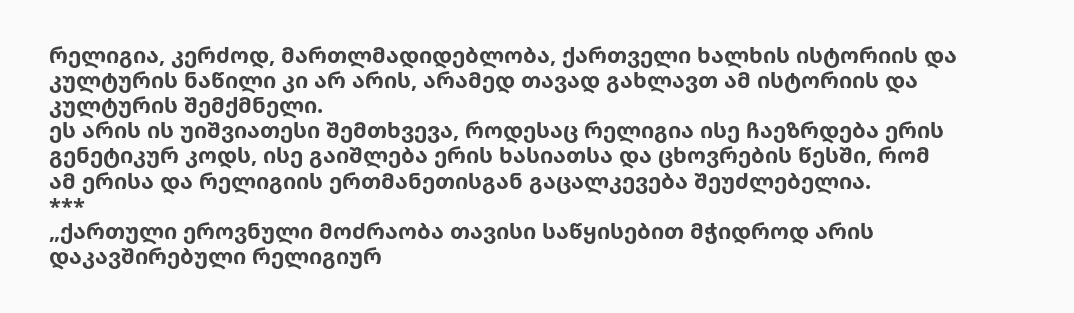რელიგია, კერძოდ, მართლმადიდებლობა, ქართველი ხალხის ისტორიის და კულტურის ნაწილი კი არ არის, არამედ თავად გახლავთ ამ ისტორიის და კულტურის შემქმნელი.
ეს არის ის უიშვიათესი შემთხვევა, როდესაც რელიგია ისე ჩაეზრდება ერის გენეტიკურ კოდს, ისე გაიშლება ერის ხასიათსა და ცხოვრების წესში, რომ ამ ერისა და რელიგიის ერთმანეთისგან გაცალკევება შეუძლებელია.
***
„ქართული ეროვნული მოძრაობა თავისი საწყისებით მჭიდროდ არის დაკავშირებული რელიგიურ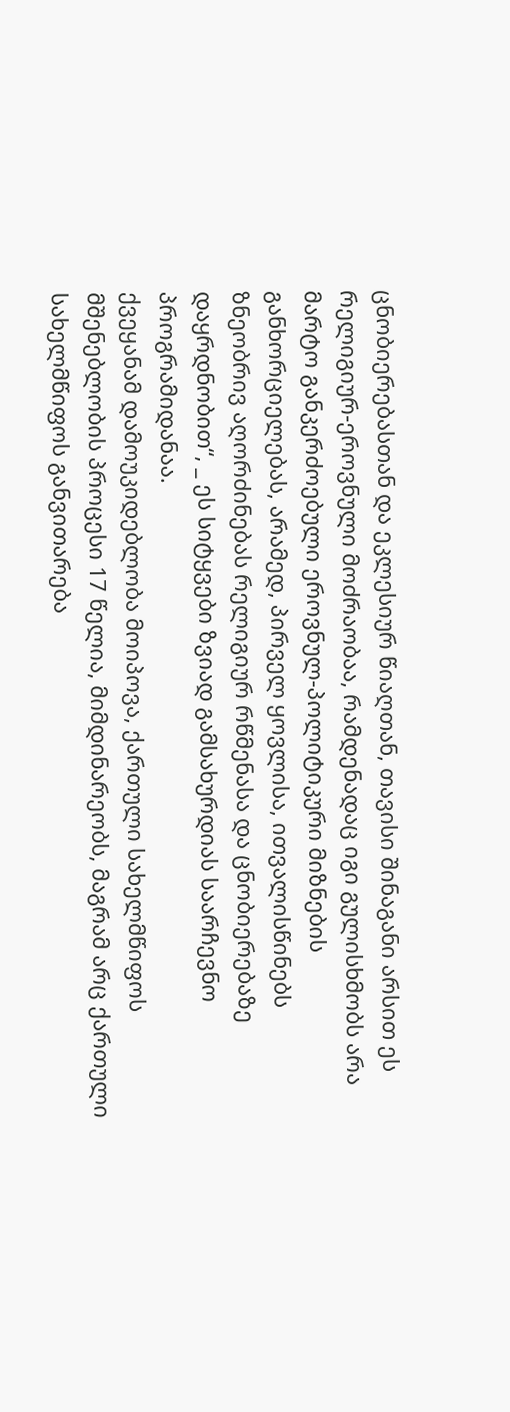ცნობიერებასთან და ეკლესიურ წიაღთან, თავისი შინაგანი არსით ეს რელიგიურ-ეროვნული მოძრაობაა, რამდენადაც იგი გულისხმობს არა მარტო განკერძოებული ეროვნულ-პოლიტიკური მიზნების განხორციელებას, არამედ, პირველ ყოვლისა, ითვალისწინებს ზნეობრივ აღორძინებას რელიგიურ რწმენასა და ცნობიერებაზე დაყრდნობით“, _ ეს სიტყვები ზვიად გამსახურდიას საარჩევნო პროგრამიდანაა.
ქვეყანამ დამოუკიდებლობა მოიპოვა, ქართული სახელმწიფოს მშენებლობის პროცესი 17 წელია, მიმდინარეობს, მაგრამ არც ქართული სახელმწიფოს განვითარება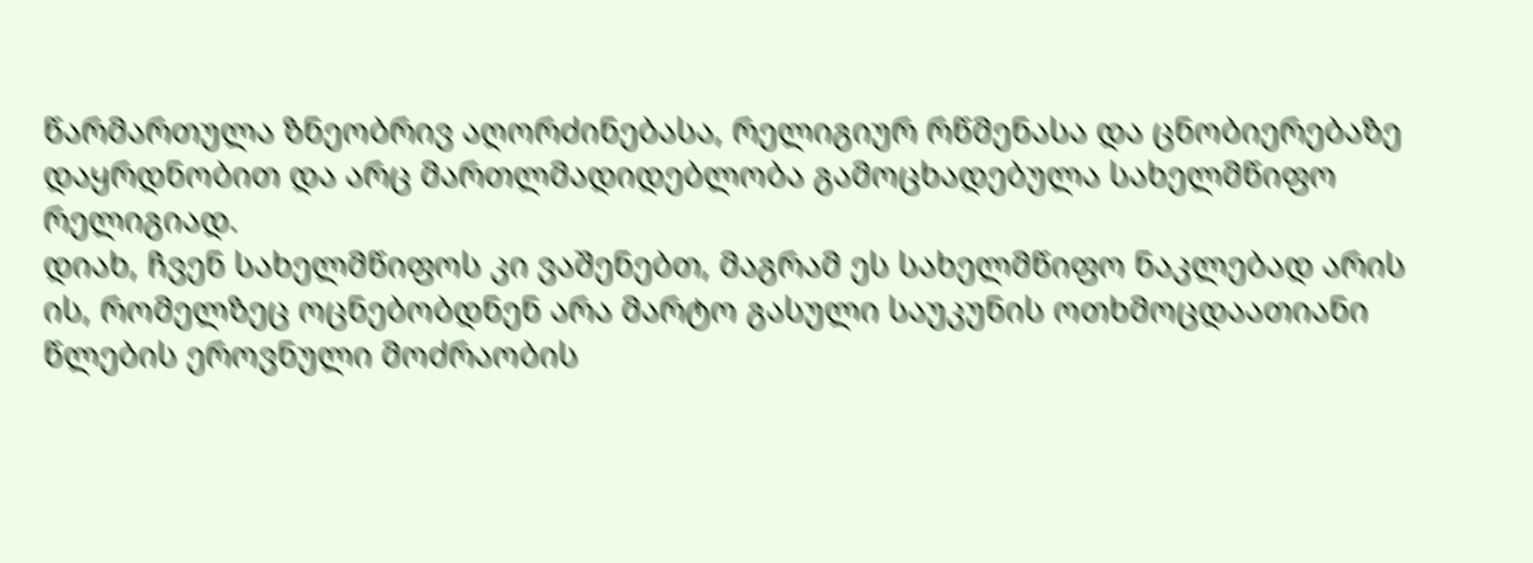წარმართულა ზნეობრივ აღორძინებასა, რელიგიურ რწმენასა და ცნობიერებაზე დაყრდნობით და არც მართლმადიდებლობა გამოცხადებულა სახელმწიფო რელიგიად.
დიახ, ჩვენ სახელმწიფოს კი ვაშენებთ, მაგრამ ეს სახელმწიფო ნაკლებად არის ის, რომელზეც ოცნებობდნენ არა მარტო გასული საუკუნის ოთხმოცდაათიანი წლების ეროვნული მოძრაობის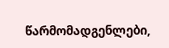წარმომადგენლები,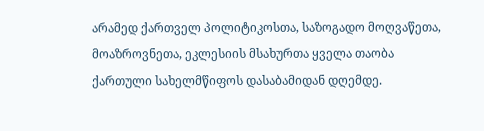არამედ ქართველ პოლიტიკოსთა, საზოგადო მოღვაწეთა, მოაზროვნეთა, ეკლესიის მსახურთა ყველა თაობა ქართული სახელმწიფოს დასაბამიდან დღემდე.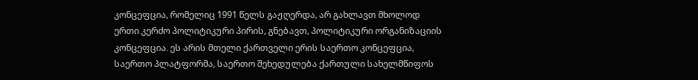კონცეფცია, რომელიც 1991 წელს გაჟღერდა, არ გახლავთ მხოლოდ ერთი კერძო პოლიტიკური პირის, გნებავთ, პოლიტიკური ორგანიზაციის კონცეფცია. ეს არის მთელი ქართველი ერის საერთო კონცეფცია, საერთო პლატფორმა, საერთო შეხედულება ქართული სახელმწიფოს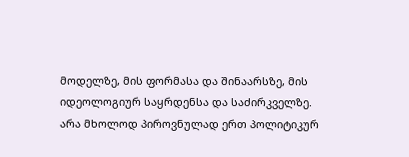მოდელზე, მის ფორმასა და შინაარსზე, მის იდეოლოგიურ საყრდენსა და საძირკველზე.
არა მხოლოდ პიროვნულად ერთ პოლიტიკურ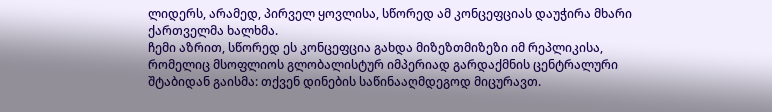ლიდერს, არამედ, პირველ ყოვლისა, სწორედ ამ კონცეფციას დაუჭირა მხარი ქართველმა ხალხმა.
ჩემი აზრით, სწორედ ეს კონცეფცია გახდა მიზეზთმიზეზი იმ რეპლიკისა, რომელიც მსოფლიოს გლობალისტურ იმპერიად გარდაქმნის ცენტრალური შტაბიდან გაისმა: თქვენ დინების საწინააღმდეგოდ მიცურავთ.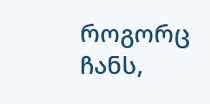როგორც ჩანს,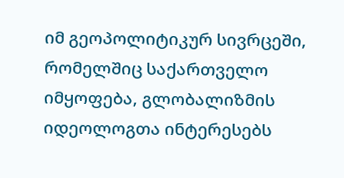იმ გეოპოლიტიკურ სივრცეში, რომელშიც საქართველო იმყოფება, გლობალიზმის იდეოლოგთა ინტერესებს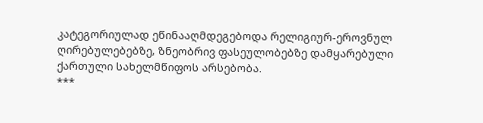კატეგორიულად ეწინააღმდეგებოდა რელიგიურ-ეროვნულ ღირებულებებზე, ზნეობრივ ფასეულობებზე დამყარებული ქართული სახელმწიფოს არსებობა.
***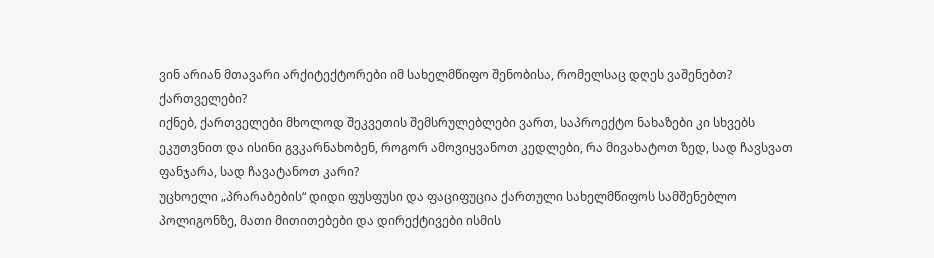ვინ არიან მთავარი არქიტექტორები იმ სახელმწიფო შენობისა, რომელსაც დღეს ვაშენებთ?
ქართველები?
იქნებ, ქართველები მხოლოდ შეკვეთის შემსრულებლები ვართ, საპროექტო ნახაზები კი სხვებს ეკუთვნით და ისინი გვკარნახობენ, როგორ ამოვიყვანოთ კედლები, რა მივახატოთ ზედ, სად ჩავსვათ ფანჯარა, სად ჩავატანოთ კარი?
უცხოელი „პრარაბების“ დიდი ფუსფუსი და ფაციფუცია ქართული სახელმწიფოს სამშენებლო პოლიგონზე, მათი მითითებები და დირექტივები ისმის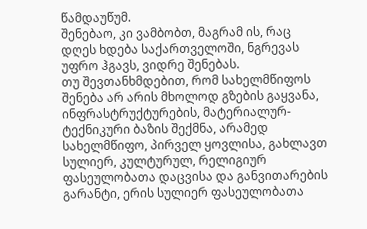წამდაუწუმ.
შენებაო, კი ვამბობთ, მაგრამ ის, რაც დღეს ხდება საქართველოში, ნგრევას უფრო ჰგავს, ვიდრე შენებას.
თუ შევთანხმდებით, რომ სახელმწიფოს შენება არ არის მხოლოდ გზების გაყვანა, ინფრასტრუქტურების, მატერიალურ-ტექნიკური ბაზის შექმნა, არამედ სახელმწიფო, პირველ ყოვლისა, გახლავთ სულიერ, კულტურულ, რელიგიურ ფასეულობათა დაცვისა და განვითარების გარანტი, ერის სულიერ ფასეულობათა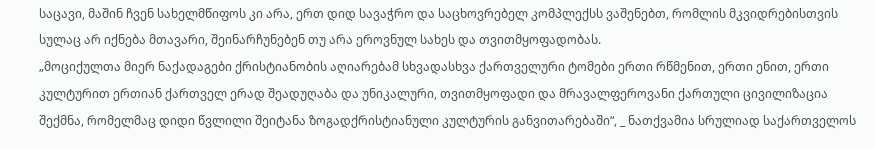საცავი, მაშინ ჩვენ სახელმწიფოს კი არა, ერთ დიდ სავაჭრო და საცხოვრებელ კომპლექსს ვაშენებთ, რომლის მკვიდრებისთვის სულაც არ იქნება მთავარი, შეინარჩუნებენ თუ არა ეროვნულ სახეს და თვითმყოფადობას.
„მოციქულთა მიერ ნაქადაგები ქრისტიანობის აღიარებამ სხვადასხვა ქართველური ტომები ერთი რწმენით, ერთი ენით, ერთი კულტურით ერთიან ქართველ ერად შეადუღაბა და უნიკალური, თვითმყოფადი და მრავალფეროვანი ქართული ცივილიზაცია შექმნა, რომელმაც დიდი წვლილი შეიტანა ზოგადქრისტიანული კულტურის განვითარებაში“, _ ნათქვამია სრულიად საქართველოს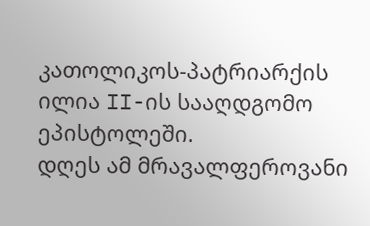კათოლიკოს-პატრიარქის ილია II-ის სააღდგომო ეპისტოლეში.
დღეს ამ მრავალფეროვანი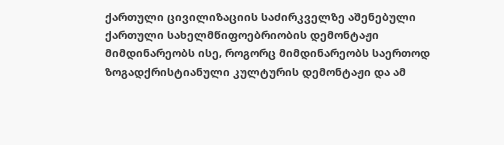ქართული ცივილიზაციის საძირკველზე აშენებული ქართული სახელმწიფოებრიობის დემონტაჟი მიმდინარეობს ისე, როგორც მიმდინარეობს საერთოდ ზოგადქრისტიანული კულტურის დემონტაჟი და ამ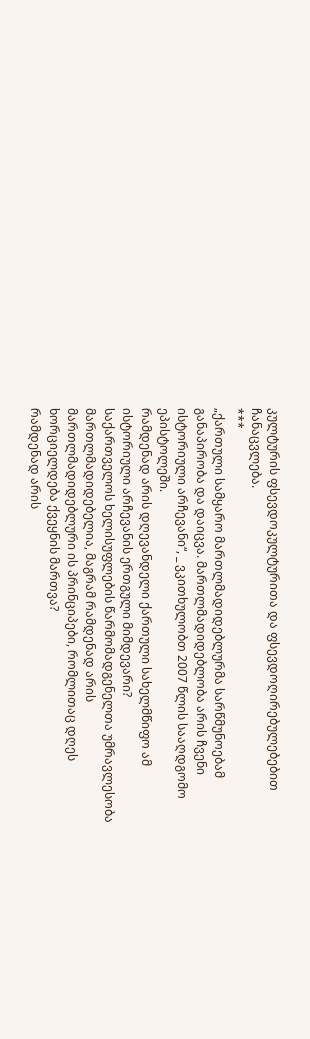კულტურის ფსევდოკულტურითა და ფსევდოღირებულებებით ჩანაცვლება.
***
„ქართული სამყარო მართლმადიდებლურმა სარწმუნოებამ განაპირობა და დაიცვა. მართლმადიდებლობა არის ჩვენი ისტორიული არჩევანი“, _ ვკითხულობთ 2007 წლის სააღდგომო ეპისტოლეში.
რამდენად არის დღევანდელი ქართული სახელმწიფო ამ ისტორიული არჩევანის ერთგული მიმდევარი?
საქართველოს ხელისუფლების წარმომადგენელთა უმრავლესობა მართლმადიდებელია, მაგრამ რამდენად არის მართლმადიდებლური ის პრინციპები, რომლითაც დღეს ხორციელდება ქვეყნის მართვა?
რამდენად არის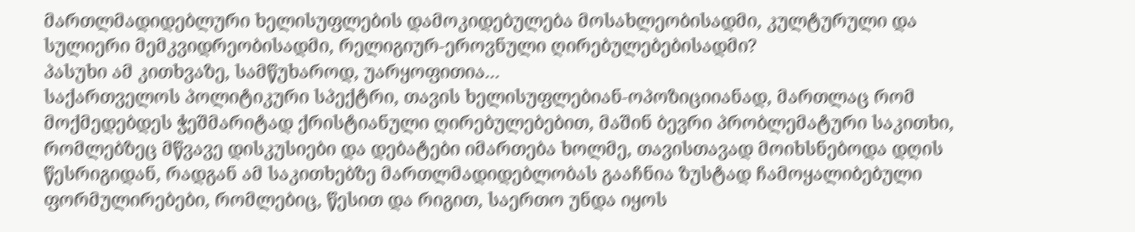მართლმადიდებლური ხელისუფლების დამოკიდებულება მოსახლეობისადმი, კულტურული და სულიერი მემკვიდრეობისადმი, რელიგიურ-ეროვნული ღირებულებებისადმი?
პასუხი ამ კითხვაზე, სამწუხაროდ, უარყოფითია...
საქართველოს პოლიტიკური სპექტრი, თავის ხელისუფლებიან-ოპოზიციიანად, მართლაც რომ მოქმედებდეს ჭეშმარიტად ქრისტიანული ღირებულებებით, მაშინ ბევრი პრობლემატური საკითხი, რომლებზეც მწვავე დისკუსიები და დებატები იმართება ხოლმე, თავისთავად მოიხსნებოდა დღის წესრიგიდან, რადგან ამ საკითხებზე მართლმადიდებლობას გააჩნია ზუსტად ჩამოყალიბებული ფორმულირებები, რომლებიც, წესით და რიგით, საერთო უნდა იყოს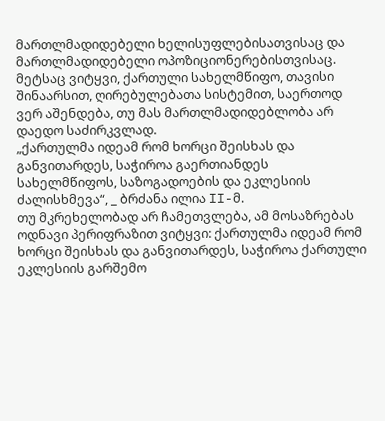მართლმადიდებელი ხელისუფლებისათვისაც და მართლმადიდებელი ოპოზიციონერებისთვისაც.
მეტსაც ვიტყვი, ქართული სახელმწიფო, თავისი შინაარსით, ღირებულებათა სისტემით, საერთოდ ვერ აშენდება, თუ მას მართლმადიდებლობა არ დაედო საძირკვლად.
„ქართულმა იდეამ რომ ხორცი შეისხას და განვითარდეს, საჭიროა გაერთიანდეს სახელმწიფოს, საზოგადოების და ეკლესიის ძალისხმევა“, _ ბრძანა ილია II-მ.
თუ მკრეხელობად არ ჩამეთვლება, ამ მოსაზრებას ოდნავი პერიფრაზით ვიტყვი: ქართულმა იდეამ რომ ხორცი შეისხას და განვითარდეს, საჭიროა ქართული ეკლესიის გარშემო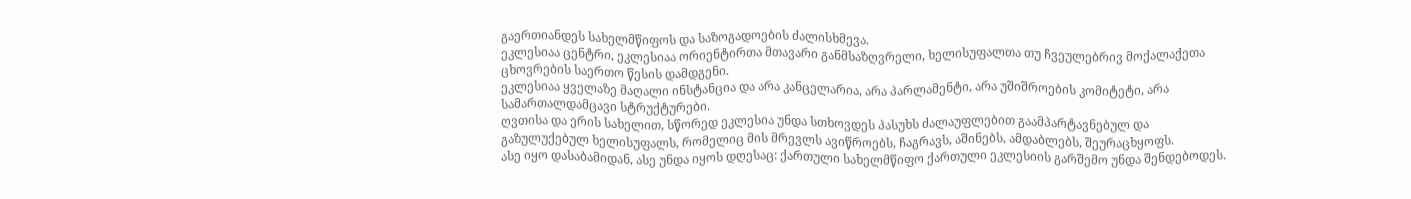გაერთიანდეს სახელმწიფოს და საზოგადოების ძალისხმევა.
ეკლესიაა ცენტრი, ეკლესიაა ორიენტირთა მთავარი განმსაზღვრელი, ხელისუფალთა თუ ჩვეულებრივ მოქალაქეთა ცხოვრების საერთო წესის დამდგენი.
ეკლესიაა ყველაზე მაღალი ინსტანცია და არა კანცელარია, არა პარლამენტი, არა უშიშროების კომიტეტი, არა სამართალდამცავი სტრუქტურები.
ღვთისა და ერის სახელით, სწორედ ეკლესია უნდა სთხოვდეს პასუხს ძალაუფლებით გაამპარტავნებულ და გაზულუქებულ ხელისუფალს, რომელიც მის მრევლს ავიწროებს, ჩაგრავს, აშინებს, ამდაბლებს, შეურაცხყოფს.
ასე იყო დასაბამიდან, ასე უნდა იყოს დღესაც: ქართული სახელმწიფო ქართული ეკლესიის გარშემო უნდა შენდებოდეს.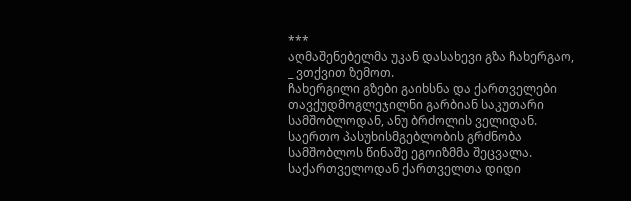***
აღმაშენებელმა უკან დასახევი გზა ჩახერგაო, _ ვთქვით ზემოთ.
ჩახერგილი გზები გაიხსნა და ქართველები თავქუდმოგლეჯილნი გარბიან საკუთარი სამშობლოდან, ანუ ბრძოლის ველიდან.
საერთო პასუხისმგებლობის გრძნობა სამშობლოს წინაშე ეგოიზმმა შეცვალა.
საქართველოდან ქართველთა დიდი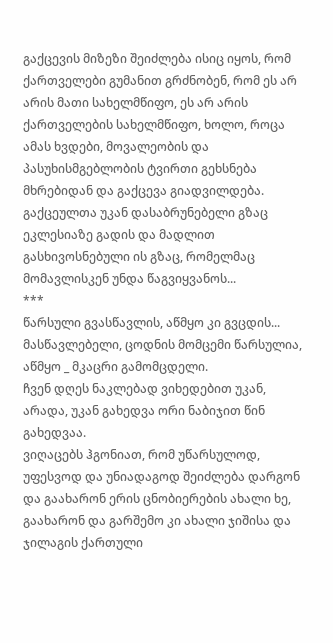გაქცევის მიზეზი შეიძლება ისიც იყოს, რომ ქართველები გუმანით გრძნობენ, რომ ეს არ არის მათი სახელმწიფო, ეს არ არის ქართველების სახელმწიფო, ხოლო, როცა ამას ხვდები, მოვალეობის და პასუხისმგებლობის ტვირთი გეხსნება მხრებიდან და გაქცევა გიადვილდება.
გაქცეულთა უკან დასაბრუნებელი გზაც ეკლესიაზე გადის და მადლით გასხივოსნებული ის გზაც, რომელმაც მომავლისკენ უნდა წაგვიყვანოს...
***
წარსული გვასწავლის, აწმყო კი გვცდის...
მასწავლებელი, ცოდნის მომცემი წარსულია, აწმყო _ მკაცრი გამომცდელი.
ჩვენ დღეს ნაკლებად ვიხედებით უკან, არადა, უკან გახედვა ორი ნაბიჯით წინ გახედვაა.
ვიღაცებს ჰგონიათ, რომ უწარსულოდ, უფესვოდ და უნიადაგოდ შეიძლება დარგონ და გაახარონ ერის ცნობიერების ახალი ხე, გაახარონ და გარშემო კი ახალი ჯიშისა და ჯილაგის ქართული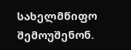სახელმწიფო შემოუშენონ.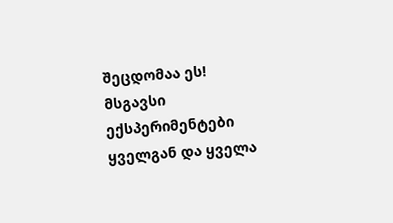შეცდომაა ეს! მსგავსი ექსპერიმენტები ყველგან და ყველა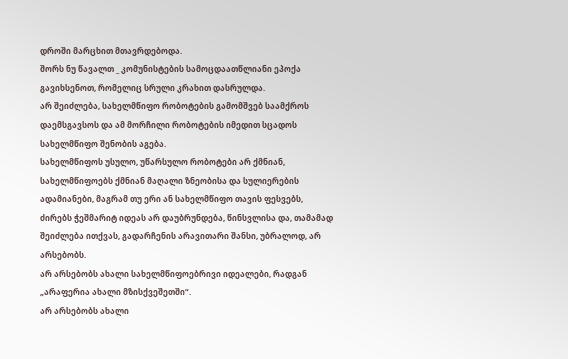დროში მარცხით მთავრდებოდა.
შორს ნუ წავალთ _ კომუნისტების სამოცდაათწლიანი ეპოქა გავიხსენოთ, რომელიც სრული კრახით დასრულდა.
არ შეიძლება, სახელმწიფო რობოტების გამომშვებ საამქროს დაემსგავსოს და ამ მორჩილი რობოტების იმედით სცადოს სახელმწიფო შენობის აგება.
სახელმწიფოს უსულო, უწარსულო რობოტები არ ქმნიან, სახელმწიფოებს ქმნიან მაღალი ზნეობისა და სულიერების ადამიანები, მაგრამ თუ ერი ან სახელმწიფო თავის ფესვებს, ძირებს ჭეშმარიტ იდეას არ დაუბრუნდება, წინსვლისა და, თამამად შეიძლება ითქვას, გადარჩენის არავითარი შანსი, უბრალოდ, არ არსებობს.
არ არსებობს ახალი სახელმწიფოებრივი იდეალები, რადგან „არაფერია ახალი მზისქვეშეთში“.
არ არსებობს ახალი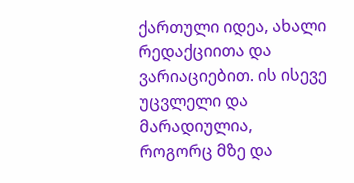ქართული იდეა, ახალი რედაქციითა და ვარიაციებით. ის ისევე უცვლელი და მარადიულია, როგორც მზე და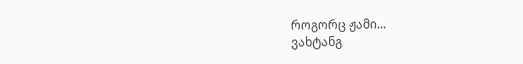როგორც ჟამი...
ვახტანგ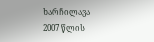ხარჩილავა
2007 წლის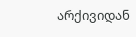არქივიდან